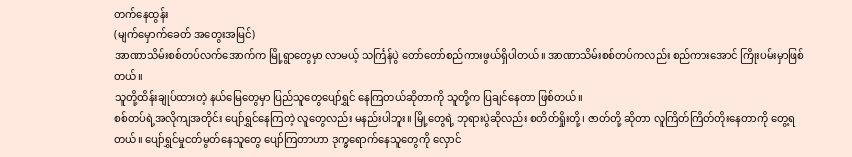တက်နေထွန်း
(မျက်မှောက်ခေတ် အတွေးအမြင်)
အာဏာသိမ်းစစ်တပ်လက်အောက်က မြို့ရွာတွေမှာ လာမယ့် သင်္ကြန်ပွဲ တော်တော်စည်ကားဖွယ်ရှိပါတယ်။ အာဏာသိမ်းစစ်တပ်ကလည်း စည်ကားအောင် ကြိုးပမ်းမှာဖြစ်တယ်။
သူတို့ထိန်းချုပ်ထားတဲ့ နယ်မြေတွေမှာ ပြည်သူတွေပျော်ရွှင် နေကြတယ်ဆိုတာကို သူတို့က ပြချင်နေတာ ဖြစ်တယ်။
စစ်တပ်ရဲ့အလိုကျအတိုင်း ပျော်ရွှင်နေကြတဲ့ လူတွေလည်း မနည်းပါဘူး။ မြို့တွေရဲ့ ဘုရားပွဲဆိုလည်း စတိတ်ရှိုးတို့၊ ဇာတ်တို့ ဆိုတာ လူကြိတ်ကြိတ်တိုးနေတာကို တွေ့ရတယ်။ ပျော်ရွှင်မှုငတ်မွတ်နေသူတွေ ပျော်ကြတာဟာ ဒုက္ခရောက်နေသူတွေကို လှောင်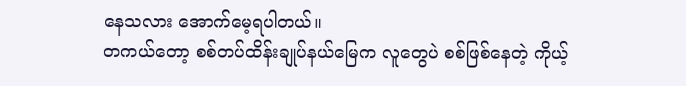နေသလား အောက်မေ့ရပါတယ်။
တကယ်တော့ စစ်တပ်ထိန်းချုပ်နယ်မြေက လူတွေပဲ စစ်ဖြစ်နေတဲ့ ကိုယ့်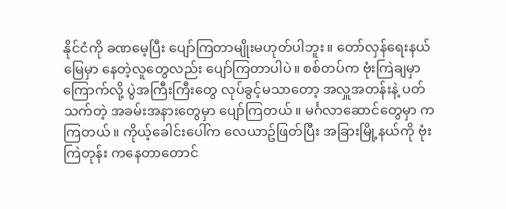နိုင်ငံကို ခဏမေ့ပြီး ပျော်ကြတာမျိုးမဟုတ်ပါဘူး။ တော်လှန်ရေးနယ်မြေမှာ နေတဲ့လူတွေလည်း ပျော်ကြတာပါပဲ။ စစ်တပ်က ဗုံးကြဲချမှာ ကြောက်လို့ ပွဲအကြီးကြီးတွေ လုပ်ခွင့်မသာတော့ အလှူအတန်းနဲ့ ပတ်သက်တဲ့ အခမ်းအနားတွေမှာ ပျော်ကြတယ်။ မင်္ဂလာဆောင်တွေမှာ ကကြတယ်။ ကိုယ့်ခေါင်းပေါ်က လေယာဥ်ဖြတ်ပြီး အခြားမြို့နယ်ကို ဗုံးကြဲတုန်း ကနေတာတောင်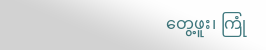တွေ့ဖူး၊ ကြုံ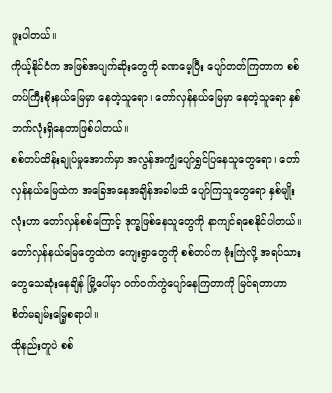ဖူးပါတယ်။
ကိုယ့်နိုင်ငံက အဖြစ်အပျက်ဆိုးတွေကို ခဏမေ့ပြီး ပျော်တတ်ကြတာက စစ်တပ်ကြီးစိုးနယ်မြေမှာ နေတဲ့သူရော၊ တော်လှန်နယ်မြေမှာ နေတဲ့သူရော နှစ်ဘက်လုံးရှိနေတာဖြစ်ပါတယ်။
စစ်တပ်ထိန်းချုပ်မှုအောက်မှာ အလွန်အကျွံပျော်ရွှင်ပြနေသူတွေရော၊ တော်လှန်နယ်မြေထဲက အခြေအနေအချိန်အခါမသိ ပျော်ကြသူတွေရော နှစ်မျိုးလုံးဟာ တော်လှန်စစ်ကြောင့် ဒုက္ခဖြစ်နေသူတွေကို နာကျင်ရစေနိုင်ပါတယ်။
တော်လှန်နယ်မြေတွေထဲက ကျေးရွာတွေကို စစ်တပ်က ဗုံးကြဲလို့ အရပ်သားတွေသေဆုံးနေချိန် မြို့ပေါ်မှာ ဝက်ဝက်ကွဲပျော်နေကြတာကို မြင်ရတာဟာ စိတ်မချမ်းမြေ့စရာပါ။
ထိုနည်းတူပဲ စစ်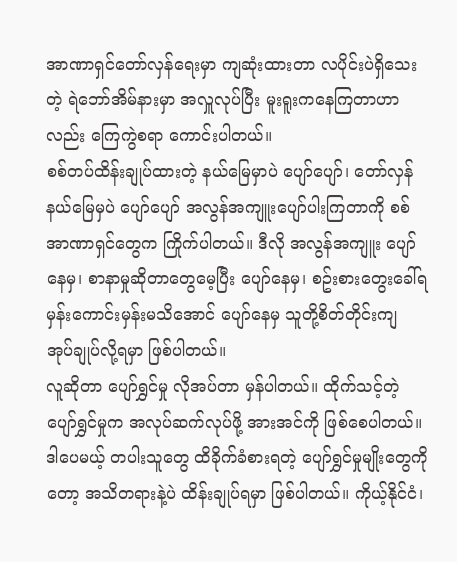အာဏာရှင်တော်လှန်ရေးမှာ ကျဆုံးထားတာ လပိုင်းပဲရှိသေးတဲ့ ရဲဘော်အိမ်နားမှာ အလှူလုပ်ပြီး မူးရူးကနေကြတာဟာလည်း ကြေကွဲစရာ ကောင်းပါတယ်။
စစ်တပ်ထိန်းချုပ်ထားတဲ့ နယ်မြေမှာပဲ ပျော်ပျော်၊ တော်လှန်နယ်မြေမှပဲ ပျော်ပျော် အလွန်အကျူးပျော်ပါးကြတာကို စစ်အာဏာရှင်တွေက ကြိုက်ပါတယ်။ ဒီလို အလွန်အကျူး ပျော်နေမှ၊ စာနာမှုဆိုတာတွေမေ့ပြီး ပျော်နေမှ၊ စဥ်းစားတွေးခေါ်ရမှန်းကောင်းမှန်းမသိအောင် ပျော်နေမှ သူတို့စိတ်တိုင်းကျ အုပ်ချုပ်လို့ရမှာ ဖြစ်ပါတယ်။
လူဆိုတာ ပျော်ရွှင်မှု လိုအပ်တာ မှန်ပါတယ်။ ထိုက်သင့်တဲ့ ပျော်ရွှင်မှုက အလုပ်ဆက်လုပ်ဖို့ အားအင်ကို ဖြစ်စေပါတယ်။ ဒါပေမယ့် တပါးသူတွေ ထိခိုက်ခံစားရတဲ့ ပျော်ရွှင်မှုမျိုးတွေကိုတော့ အသိတရားနဲ့ပဲ ထိန်းချုပ်ရမှာ ဖြစ်ပါတယ်။ ကိုယ့်နိုင်ငံ၊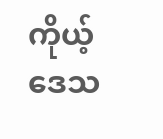ကိုယ့်ဒေသ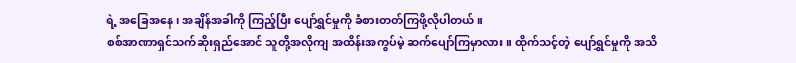ရဲ့ အခြေအနေ ၊ အချိန်အခါကို ကြည့်ပြီး ပျော်ရွှင်မှုကို ခံစားတတ်ကြဖို့လိုပါတယ်။
စစ်အာဏာရှင်သက်ဆိုးရှည်အောင် သူတို့အလိုကျ အထိန်းအကွပ်မဲ့ ဆက်ပျော်ကြမှာလား။ ထိုက်သင့်တဲ့ ပျော်ရွှင်မှုကို အသိ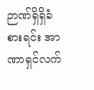ဉာဏ်ရှိရှိခံစားရင်း အာဏာရှင်လက်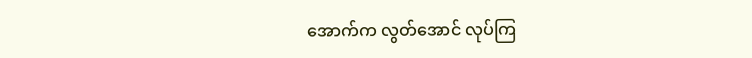အောက်က လွတ်အောင် လုပ်ကြ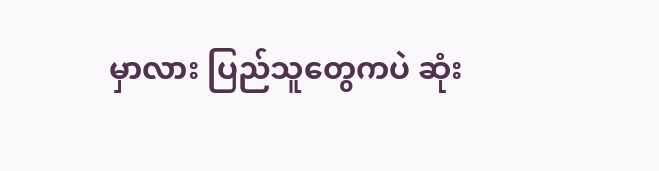မှာလား ပြည်သူတွေကပဲ ဆုံး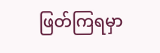ဖြတ်ကြရမှာ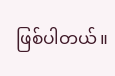ဖြစ်ပါတယ်။